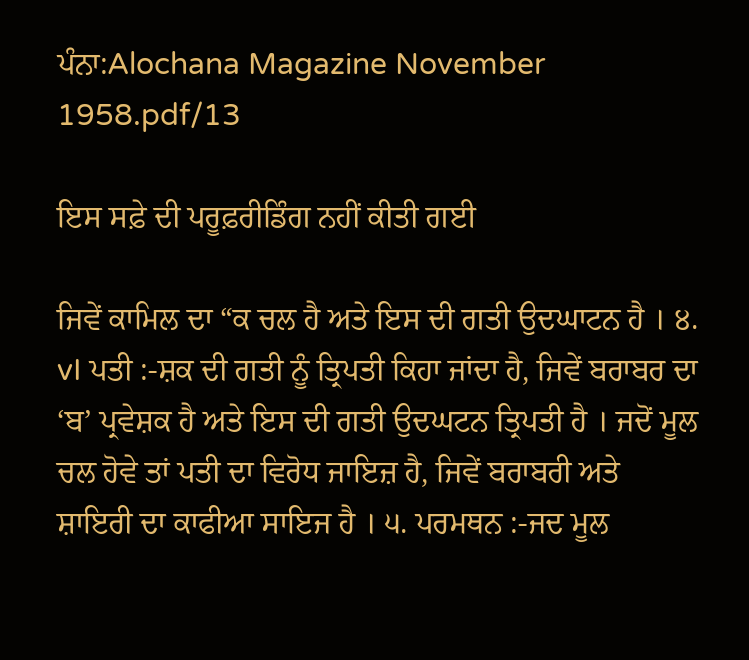ਪੰਨਾ:Alochana Magazine November 1958.pdf/13

ਇਸ ਸਫ਼ੇ ਦੀ ਪਰੂਫ਼ਰੀਡਿੰਗ ਨਹੀਂ ਕੀਤੀ ਗਈ

ਜਿਵੇਂ ਕਾਮਿਲ ਦਾ “ਕ ਚਲ ਹੈ ਅਤੇ ਇਸ ਦੀ ਗਤੀ ਉਦਘਾਟਨ ਹੈ । ੪. vI ਪਤੀ :-ਸ਼ਕ ਦੀ ਗਤੀ ਨੂੰ ਤ੍ਰਿਪਤੀ ਕਿਹਾ ਜਾਂਦਾ ਹੈ, ਜਿਵੇਂ ਬਰਾਬਰ ਦਾ ‘ਬ’ ਪ੍ਰਵੇਸ਼ਕ ਹੈ ਅਤੇ ਇਸ ਦੀ ਗਤੀ ਉਦਘਟਨ ਤ੍ਰਿਪਤੀ ਹੈ । ਜਦੋਂ ਮੂਲ ਚਲ ਹੋਵੇ ਤਾਂ ਪਤੀ ਦਾ ਵਿਰੋਧ ਜਾਇਜ਼ ਹੈ, ਜਿਵੇਂ ਬਰਾਬਰੀ ਅਤੇ ਸ਼ਾਇਰੀ ਦਾ ਕਾਫੀਆ ਸਾਇਜ ਹੈ । ੫. ਪਰਮਥਨ :-ਜਦ ਮੂਲ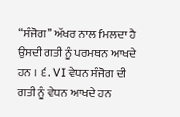“ਸੰਜੋਗ’’ ਅੱਖਰ ਨਾਲ fਮਲਦਾ ਹੈ ਉਸਦੀ ਗਤੀ ਨੂੰ ਪਰਮਥਨ ਆਖਦੇ ਹਨ । ੬. VI ਵੇਧਨ ਸੰਜੋਗ ਦੀ ਗਤੀ ਨੂੰ ਵੇਧਨ ਆਖਦੇ ਹਨ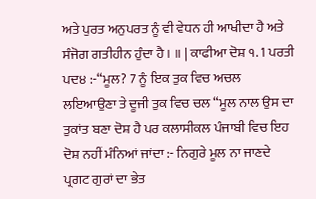ਅਤੇ ਪੁਰਤ ਅਨੁਪਰਤ ਨੂੰ ਵੀ ਵੇਧਨ ਹੀ ਆਖੀਦਾ ਹੈ ਅਤੇ ਸੰਜੋਗ ਗਤੀਹੀਨ ਹੁੰਦਾ ਹੈ । ॥ | ਕਾਫੀਆ ਦੋਸ਼ ੧. 1 ਪਰਤੀ ਪਦ੪ :-“ਮੂਲ? 7 ਨੂੰ ਇਕ ਤੁਕ ਵਿਚ ਅਚਲ ਲਇਆਉਣਾ ਤੇ ਦੂਜੀ ਤੁਕ ਵਿਚ ਚਲ “ਮੂਲ ਨਾਲ ਉਸ ਦਾ ਤੁਕਾਂਤ ਬਣਾ ਦੋਸ਼ ਹੈ ਪਰ ਕਲਾਸੀਕਲ ਪੰਜਾਬੀ ਵਿਚ ਇਹ ਦੋਸ਼ ਨਹੀਂ ਮੰਨਿਆਂ ਜਾਂਦਾ :- ਨਿਗੁਰੇ ਮੂਲ ਨਾ ਜਾਣਦੇ ਪ੍ਰਗਟ ਗੁਰਾਂ ਦਾ ਭੇਤ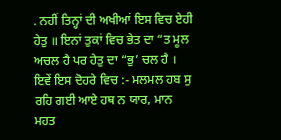. ਨਹੀਂ ਤਿਨ੍ਹਾਂ ਦੀ ਅਖੀਆਂ ਇਸ ਵਿਚ ਏਹੀ ਹੇਤੁ ॥ ਇਨਾਂ ਤੁਕਾਂ ਵਿਚ ਭੇਤ ਦਾ “ਤ ਮੂਲ ਅਚਲ ਹੈ ਪਰ ਹੇਤੁ ਦਾ “ਭੁ’ ਚਲ ਹੈ । ਇਵੇਂ ਇਸ ਦੋਹਰੇ ਵਿਚ :- ਮਲਮਲ ਹਬ ਸੁ ਰਹਿ ਗਈ ਆਏ ਹਥ ਨ ਯਾਰ, ਮਾਨ ਮਹਤ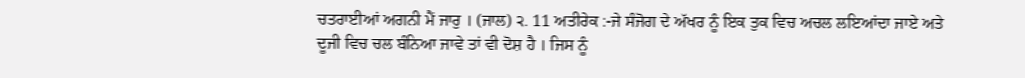ਚਤਰਾਈਆਂ ਅਗਨੀ ਮੈਂ ਜਾਰੁ । (ਜਾਲ) ੨. 11 ਅਤੀਰੇਕ :-ਜੇ ਸੰਜੋਗ ਦੇ ਅੱਖਰ ਨੂੰ ਇਕ ਤੁਕ ਵਿਚ ਅਚਲ ਲਇਆਂਦਾ ਜਾਏ ਅਤੇ ਦੂਜੀ ਵਿਚ ਚਲ ਬੰਨਿਆ ਜਾਵੇ ਤਾਂ ਵੀ ਦੋਸ਼ ਹੈ । ਜਿਸ ਨੂੰ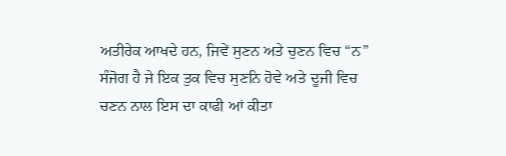ਅਤੀਰੇਕ ਆਖਦੇ ਹਨ, ਜਿਵੇਂ ਸੁਣਨ ਅਤੇ ਚੁਣਨ ਵਿਚ “ਨ” ਸੰਜੋਗ ਹੈ ਜੇ ਇਕ ਤੁਕ ਵਿਚ ਸੁਣਨਿ ਹੋਵੇ ਅਤੇ ਦੂਜੀ ਵਿਚ ਚਣਨ ਨਾਲ ਇਸ ਦਾ ਕਾਫੀ ਆਂ ਕੀਤਾ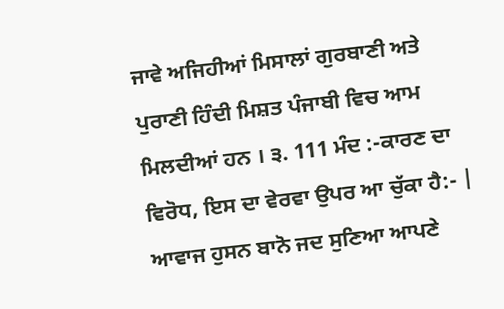ਜਾਵੇ ਅਜਿਹੀਆਂ ਮਿਸਾਲਾਂ ਗੁਰਬਾਣੀ ਅਤੇ ਪੁਰਾਣੀ ਹਿੰਦੀ ਮਿਸ਼ਤ ਪੰਜਾਬੀ ਵਿਚ ਆਮ ਮਿਲਦੀਆਂ ਹਨ । ੩. 111 ਮੰਦ :-ਕਾਰਣ ਦਾ ਵਿਰੋਧ, ਇਸ ਦਾ ਵੇਰਵਾ ਉਪਰ ਆ ਚੁੱਕਾ ਹੈ:- | ਆਵਾਜ ਹੁਸਨ ਬਾਨੋ ਜਦ ਸੁਣਿਆ ਆਪਣੇ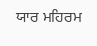ਯਾਰ ਮਹਿਰਮ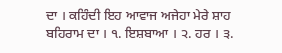ਦਾ । ਕਹਿੰਦੀ ਇਹ ਆਵਾਜ ਅਜੇਹਾ ਮੇਰੇ ਸ਼ਾਹ ਬਹਿਰਾਮ ਦਾ । ੧. ਇਸ਼ਬਾਆ । ੨. ਹਰ । ੩.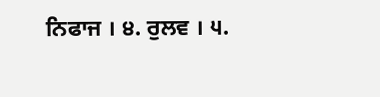ਨਿਫਾਜ । ੪. ਰੁਲਵ । ੫.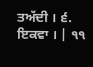ਤਅੱਦੀ । ੬. ਇਕਵਾ । | ੧੧